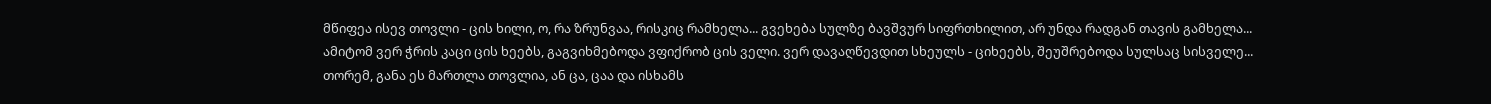მწიფეა ისევ თოვლი - ცის ხილი, ო, რა ზრუნვაა, რისკიც რამხელა... გვეხება სულზე ბავშვურ სიფრთხილით, არ უნდა რადგან თავის გამხელა... ამიტომ ვერ ჭრის კაცი ცის ხეებს, გაგვიხმებოდა ვფიქრობ ცის ველი. ვერ დავაღწევდით სხეულს - ციხეებს, შეუშრებოდა სულსაც სისველე... თორემ, განა ეს მართლა თოვლია, ან ცა, ცაა და ისხამს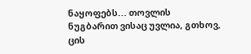ნაყოფებს... თოვლის ნუგბარით ვისაც უვლია, გთხოვ, ცის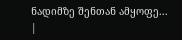ნადიმზე შენთან ამყოფე...
|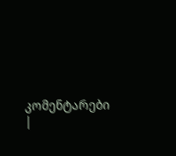კომენტარები |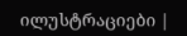ილუსტრაციები |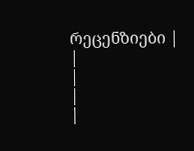რეცენზიები |
|
|
|
|